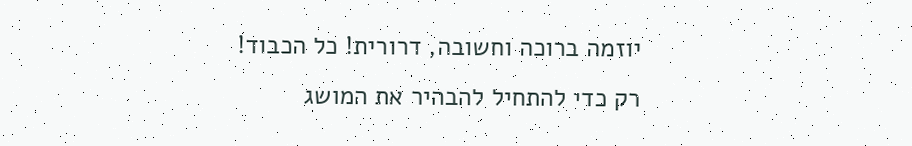יוזמה ברוכה וחשובה, דרורית! כל הכבוד! רק כדי להתחיל להבהיר את המושג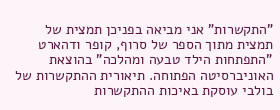"התקשרות" אני מביאה בפניכן תמצית של תמצית מתוך הספר של סרוף, קופר ודהארט "התפתחות הילד טבעה ומהלכה" בהוצאת האוניברסיטה הפתוחה. תיאורית ההתקשרות של בולבי עוסקת באיכות ההתקשרות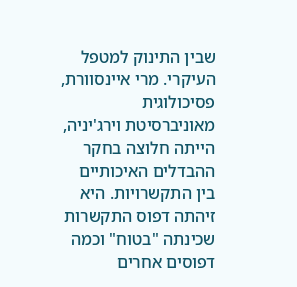שבין התינוק למטפל העיקרי. מרי איינסוורת, פסיכולוגית מאוניברסיטת וירג'יניה, הייתה חלוצה בחקר ההבדלים האיכותיים בין התקשרויות. היא זיהתה דפוס התקשרות שכינתה "בטוח" וכמה דפוסים אחרים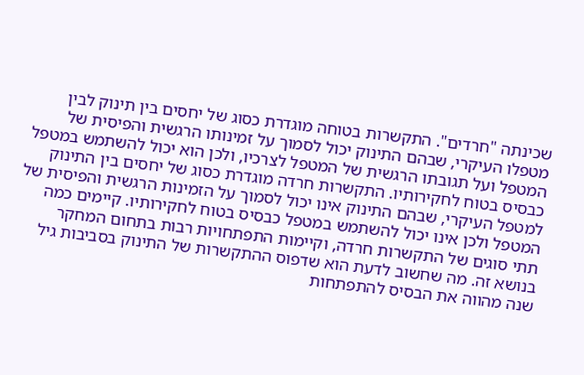שכינתה "חרדים". התקשרות בטוחה מוגדרת כסוג של יחסים בין תינוק לבין מטפלו העיקרי, שבהם התינוק יכול לסמוך על זמינותו הרגשית והפיסית של המטפל ועל תגובתו הרגשית של המטפל לצרכיו, ולכן הוא יכול להשתמש במטפל כבסיס בטוח לחקירותיו. התקשרות חרדה מוגדרת כסוג של יחסים בין התינוק למטפל העיקרי, שבהם התינוק אינו יכול לסמוך על הזמינות הרגשית והפיסית של המטפל ולכן אינו יכול להשתמש במטפל כבסיס בטוח לחקירותיו. קיימים כמה תתי סוגים של התקשרות חרדה, וקיימות התפתחויות רבות בתחום המחקר בנושא זה. מה שחשוב לדעת הוא שדפוס ההתקשרות של התינוק בסביבות גיל שנה מהווה את הבסיס להתפתחות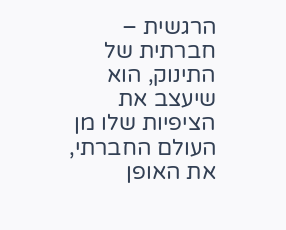הרגשית – חברתית של התינוק, הוא שיעצב את הציפיות שלו מן העולם החברתי, את האופן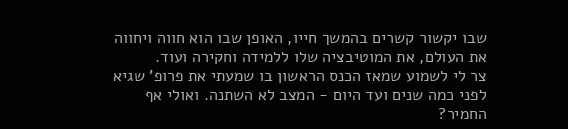שבו יקשור קשרים בהמשך חייו, האופן שבו הוא חווה ויחווה את העולם, את המוטיבציה שלו ללמידה וחקירה ועוד.
צר לי לשמוע שמאז הכנס הראשון בו שמעתי את פרופ' שגיא לפני כמה שנים ועד היום - המצב לא השתנה. ואולי אף החמיר?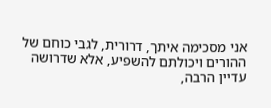אני מסכימה איתך, דרורית, לגבי כוחם של ההורים ויכולתם להשפיע, אלא שדרושה עדיין הרבה,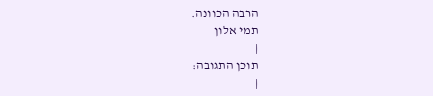הרבה הכוונה.
תמי אלון
|
תוכן התגובה:
|